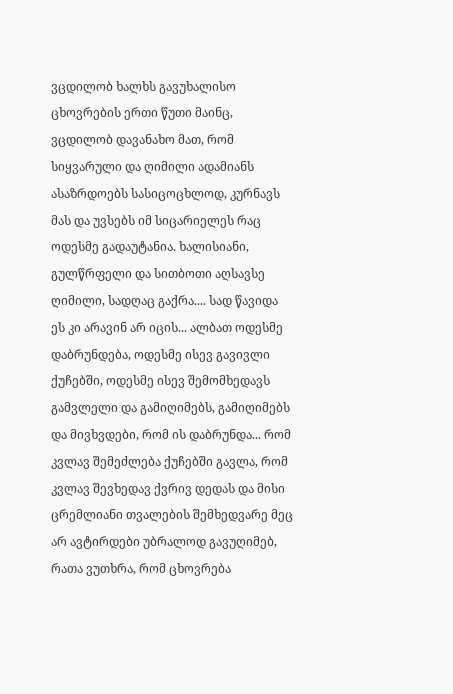ვცდილობ ხალხს გავუხალისო ცხოვრების ერთი წუთი მაინც, ვცდილობ დავანახო მათ, რომ სიყვარული და ღიმილი ადამიანს ასაზრდოებს სასიცოცხლოდ, კურნავს მას და უვსებს იმ სიცარიელეს რაც ოდესმე გადაუტანია. ხალისიანი, გულწრფელი და სითბოთი აღსავსე ღიმილი, სადღაც გაქრა.... სად წავიდა ეს კი არავინ არ იცის... ალბათ ოდესმე დაბრუნდება, ოდესმე ისევ გავივლი ქუჩებში, ოდესმე ისევ შემომხედავს გამვლელი და გამიღიმებს, გამიღიმებს და მივხვდები, რომ ის დაბრუნდა... რომ კვლავ შემეძლება ქუჩებში გავლა, რომ კვლავ შევხედავ ქვრივ დედას და მისი ცრემლიანი თვალების შემხედვარე მეც არ ავტირდები უბრალოდ გავუღიმებ, რათა ვუთხრა, რომ ცხოვრება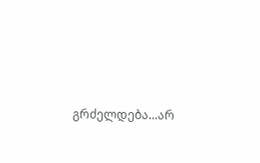გრძელდება...არ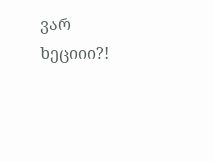ვარ ხეციიი?!